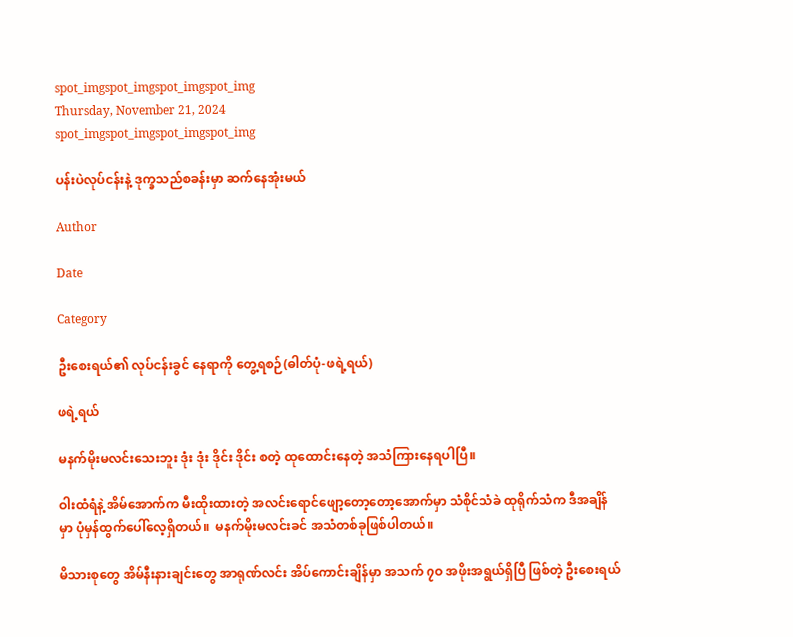spot_imgspot_imgspot_imgspot_img
Thursday, November 21, 2024
spot_imgspot_imgspot_imgspot_img

ပန်းပဲလုပ်ငန်းနဲ့ ဒုက္ခသည်စခန်းမှာ ဆက်နေအုံးမယ်

Author

Date

Category

ဦးစေးရယ်၏ လုပ်ငန်းခွင် နေရာကို တွေ့ရစဉ်(ဓါတ်ပုံ-ဖရဲ့ရယ်)

ဖရဲ့ရယ်

မနက်မိုးမလင်းသေးဘူး ဒုံး ဒုံး ဒိုင်း ဒိုင်း စတဲ့ ထုထောင်းနေတဲ့ အသံကြားနေရပါပြီ။

ဝါးထံရံနဲ့ အိမ်အောက်က မီးထိုးထားတဲ့ အလင်းရောင်ဖျော့တော့တော့အောက်မှာ သံစိုင်သံခဲ ထုရိုက်သံက ဒီအချိန်မှာ ပုံမှန်ထွက်ပေါ်လေ့ရှိတယ်။  မနက်မိုးမလင်းခင် အသံတစ်ခုဖြစ်ပါတယ်။

မိသားစုတွေ အိမ်နီးနားချင်းတွေ အာရုဏ်လင်း အိပ်ကောင်းချိန်မှာ အသက် ၇ဝ အဖိုးအရွယ်ရှိပြီ ဖြစ်တဲ့ ဦးစေးရယ်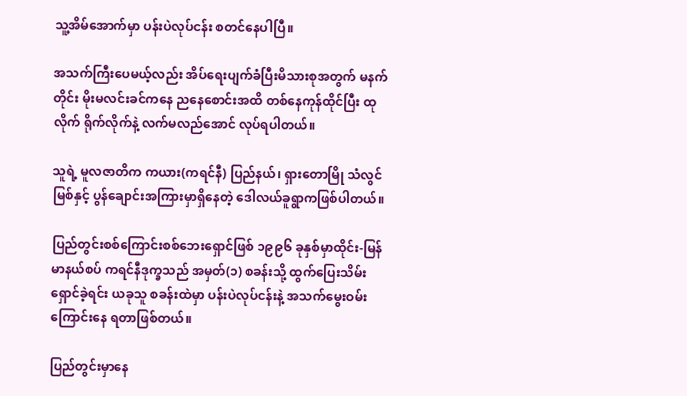သူ့အိမ်အောက်မှာ ပန်းပဲလုပ်ငန်း စတင်နေပါပြီ။

အသက်ကြီးပေမယ့်လည်း အိပ်ရေးပျက်ခံပြီးမိသားစုအတွက် မနက်တိုင်း မိုးမလင်းခင်ကနေ ညနေစောင်းအထိ တစ်နေကုန်ထိုင်ပြီး ထုလိုက် ရိုက်လိုက်နဲ့ လက်မလည်အောင် လုပ်ရပါတယ်။

သူရဲ့ မူလဇာတိက ကယား(ကရင်နီ) ပြည်နယ်၊ ရှားတောမြို သံလွင်မြစ်နှင့် ပွန်ချောင်းအကြားမှာရှိနေတဲ့ ဒေါလယ်ခူရွာကဖြစ်ပါတယ်။

ပြည်တွင်းစစ်ကြောင်းစစ်ဘေးရှောင်ဖြစ် ၁၉၉၆ ခုနှစ်မှာထိုင်း-မြန်မာနယ်စပ် ကရင်နီဒုက္ခသည် အမှတ်(၁) စခန်းသို့ ထွက်ပြေးသိမ်းရှောင်ခဲ့ရင်း ယခုသူ စခန်းထဲမှာ ပန်းပဲလုပ်ငန်းနဲ့ အသက်မွေးဝမ်းကြောင်းနေ ရတာဖြစ်တယ်။

ပြည်တွင်းမှာနေ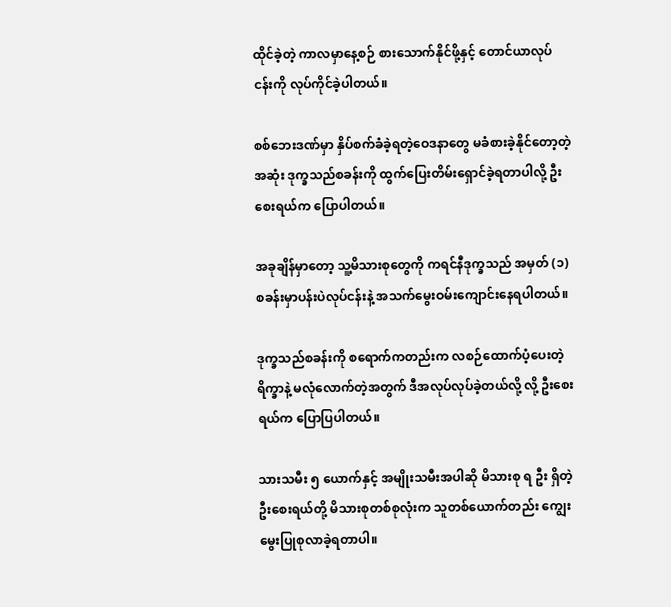ထိုင်ခဲ့တဲ့ ကာလမှာနေ့စဉ် စားသောက်နိုင်ဖို့နှင့် တောင်ယာလုပ်ငန်းကို လုပ်ကိုင်ခဲ့ပါတယ်။

စစ်ဘေးဒဏ်မှာ နှိပ်စက်ခံခဲ့ရတဲ့ဝေဒနာတွေ မခံစားခဲ့နိုင်တော့တဲ့အဆုံး ဒုက္ခသည်စခန်းကို ထွက်ပြေးတိမ်းရှောင်ခဲ့ရတာပါလို့ ဦးစေးရယ်က ပြောပါတယ်။

အခုချိန်မှာတော့ သူ့မိသားစုတွေကို ကရင်နီဒုက္ခသည် အမှတ် (၁) စခန်းမှာပန်းပဲလုပ်ငန်းနဲ့ အသက်မွေးဝမ်းကျောင်းနေရပါတယ်။

ဒုက္ခသည်စခန်းကို စရောက်ကတည်းက လစဉ်ထောက်ပံ့ပေးတဲ့ ရိက္ခာနဲ့ မလုံလောက်တဲ့အတွက် ဒီအလုပ်လုပ်ခဲ့တယ်လို့ လို့ ဦးစေးရယ်က ပြောပြပါတယ်။

သားသမီး ၅ ယောက်နှင့် အမျိုးသမီးအပါဆို မိသားစု ရ ဦး ရှိတဲ့ ဦးစေးရယ်တို့ မိသားစုတစ်စုလုံးက သူတစ်ယောက်တည်း ကျွေးမွေးပြုစုလာခဲ့ရတာပါ။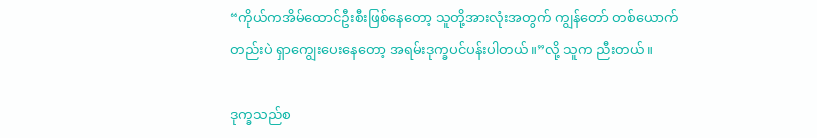“ကိုယ်ကအိမ်ထောင်ဦးစီးဖြစ်နေတော့ သူတို့အားလုံးအတွက် ကျွန်တော် တစ်ယောက်တည်းပဲ ရှာကျွေးပေးနေတော့ အရမ်းဒုက္ခပင်ပန်းပါတယ်။”လို့ သူက ညီးတယ်။

ဒုက္ခသည်စ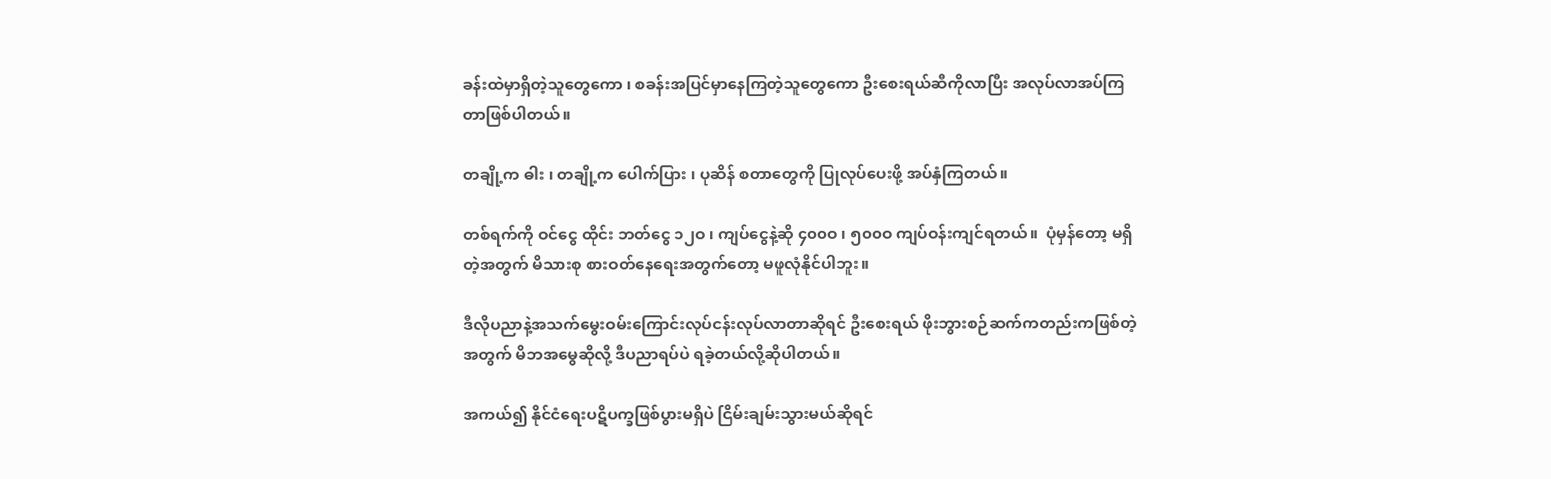ခန်းထဲမှာရှိတဲ့သူတွေကော ၊ စခန်းအပြင်မှာနေကြတဲ့သူတွေကော ဦးစေးရယ်ဆီကိုလာပြီး အလုပ်လာအပ်ကြတာဖြစ်ပါတယ်။

တချို့က ဓါး ၊ တချို့က ပေါက်ပြား ၊ ပုဆိန် စတာတွေကို ပြုလုပ်ပေးဖို့ အပ်နှံကြတယ်။

တစ်ရက်ကို ဝင်ငွေ ထိုင်း ဘတ်ငွေ ၁၂ဝ ၊ ကျပ်ငွေနဲ့ဆို ၄၀၀ဝ ၊ ၅၀၀ဝ ကျပ်ဝန်းကျင်ရတယ်။  ပုံမှန်တော့ မရှိတဲ့အတွက် မိသားစု စားဝတ်နေရေးအတွက်တော့ မဖူလုံနိုင်ပါဘူး။

ဒီလိုပညာနဲ့အသက်မွေးဝမ်းကြောင်းလုပ်ငန်းလုပ်လာတာဆိုရင် ဦးစေးရယ် ဖိုးဘွားစဉ်ဆက်ကတည်းကဖြစ်တဲ့အတွက် မိဘအမွေဆိုလို့ ဒီပညာရပ်ပဲ ရခဲ့တယ်လို့ဆိုပါတယ်။

အကယ်၍ နိုင်ငံရေးပဋိပက္ခဖြစ်ပွားမရှိပဲ ငြိမ်းချမ်းသွားမယ်ဆိုရင်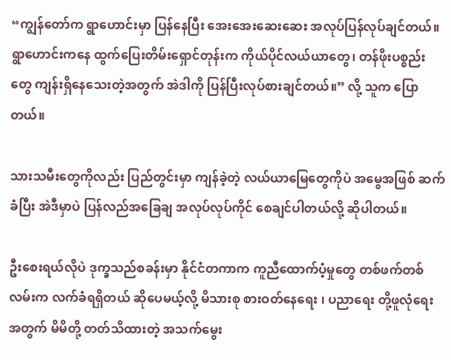“ကျွန်တော်က ရွာဟောင်းမှာ ပြန်နေပြီး အေးအေးဆေးဆေး အလုပ်ပြန်လုပ်ချင်တယ်။   ရွာဟောင်းကနေ ထွက်ပြေးတိမ်းရှောင်တုန်းက ကိုယ်ပိုင်လယ်ယာတွေ၊ တန်ဖိုးပစ္စည်းတွေ ကျန်းရှိနေသေးတဲ့အတွက် အဲဒါကို ပြန်ပြီးလုပ်စားချင်တယ်။” လို့ သူက ပြောတယ်။

သားသမီးတွေကိုလည်း ပြည်တွင်းမှာ ကျန်ခဲ့တဲ့ လယ်ယာမြေတွေကိုပဲ အမွေအဖြစ် ဆက်ခံပြီး အဲဒီမှာပဲ ပြန်လည်အခြေချ အလုပ်လုပ်ကိုင် စေချင်ပါတယ်လို့ ဆိုပါတယ်။

ဦးစေးရယ်လိုပဲ ဒုက္ခသည်စခန်းမှာ နိုင်ငံတကာက ကူညီထောက်ပံ့မှုတွေ တစ်ဖက်တစ်လမ်းက လက်ခံရရှိတယ် ဆိုပေမယ့်လို့ မိသားစု စားဝတ်နေရေး ၊ ပညာရေး တို့ဖူလုံရေးအတွက် မိမိတို့ တတ်သိထားတဲ့ အသက်မွေး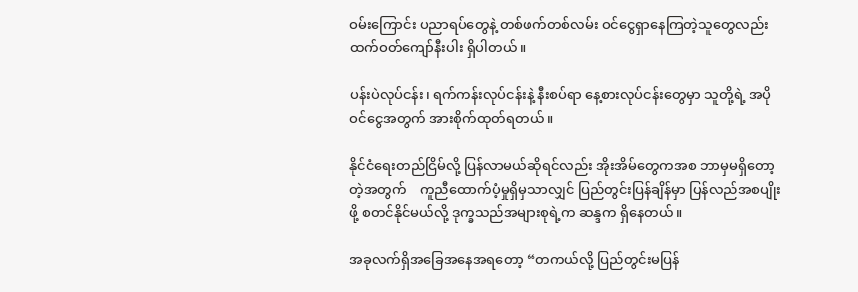ဝမ်းကြောင်း ပညာရပ်တွေနဲ့ တစ်ဖက်တစ်လမ်း ဝင်ငွေရှာနေကြတဲ့သူတွေလည်း ထက်ဝတ်ကျော်နီးပါး ရှိပါတယ်။

ပန်းပဲလုပ်ငန်း၊ ရက်ကန်းလုပ်ငန်းနဲ့ နီးစပ်ရာ နေ့စားလုပ်ငန်းတွေမှာ သူတို့ရဲ့ အပိုဝင်ငွေအတွက် အားစိုက်ထုတ်ရတယ်။

နိုင်ငံရေးတည်ငြိမ်လို့ ပြန်လာမယ်ဆိုရင်လည်း အိုးအိမ်တွေကအစ ဘာမှမရှိတော့တဲ့အတွက်    ကူညီထောက်ပံ့မှုရှိမှသာလျှင် ပြည်တွင်းပြန်ချိန်မှာ ပြန်လည်အစပျိုးဖို့ စတင်နိုင်မယ်လို့ ဒုက္ခသည်အများစုရဲ့က ဆန္ဒက ရှိနေတယ်။

အခုလက်ရှိအခြေအနေအရတော့ “တကယ်လို့ ပြည်တွင်းမပြန်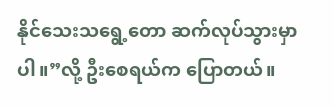နိုင်သေးသရွေ့တော ဆက်လုပ်သွားမှာပါ။”လို့ ဦးစေရယ်က ပြောတယ်။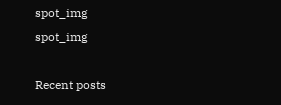spot_img
spot_img

Recent posts